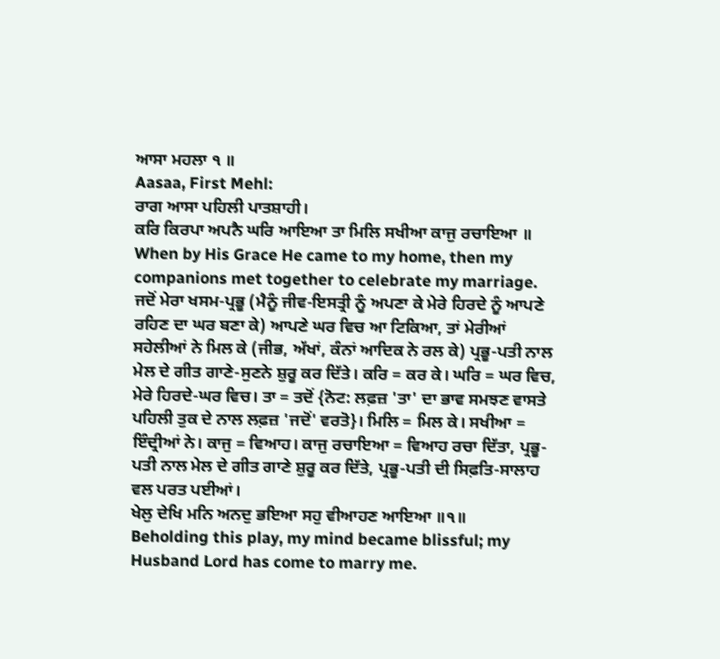ਆਸਾ ਮਹਲਾ ੧ ॥
Aasaa, First Mehl:
ਰਾਗ ਆਸਾ ਪਹਿਲੀ ਪਾਤਸ਼ਾਹੀ।
ਕਰਿ ਕਿਰਪਾ ਅਪਨੈ ਘਰਿ ਆਇਆ ਤਾ ਮਿਲਿ ਸਖੀਆ ਕਾਜੁ ਰਚਾਇਆ ॥
When by His Grace He came to my home, then my companions met together to celebrate my marriage.
ਜਦੋਂ ਮੇਰਾ ਖਸਮ-ਪ੍ਰਭੂ (ਮੈਨੂੰ ਜੀਵ-ਇਸਤ੍ਰੀ ਨੂੰ ਅਪਣਾ ਕੇ ਮੇਰੇ ਹਿਰਦੇ ਨੂੰ ਆਪਣੇ ਰਹਿਣ ਦਾ ਘਰ ਬਣਾ ਕੇ) ਆਪਣੇ ਘਰ ਵਿਚ ਆ ਟਿਕਿਆ, ਤਾਂ ਮੇਰੀਆਂ ਸਹੇਲੀਆਂ ਨੇ ਮਿਲ ਕੇ (ਜੀਭ, ਅੱਖਾਂ, ਕੰਨਾਂ ਆਦਿਕ ਨੇ ਰਲ ਕੇ) ਪ੍ਰਭੂ-ਪਤੀ ਨਾਲ ਮੇਲ ਦੇ ਗੀਤ ਗਾਣੇ-ਸੁਣਨੇ ਸ਼ੁਰੂ ਕਰ ਦਿੱਤੇ। ਕਰਿ = ਕਰ ਕੇ। ਘਰਿ = ਘਰ ਵਿਚ, ਮੇਰੇ ਹਿਰਦੇ-ਘਰ ਵਿਚ। ਤਾ = ਤਦੋਂ {ਨੋਟ: ਲਫ਼ਜ਼ 'ਤਾ' ਦਾ ਭਾਵ ਸਮਝਣ ਵਾਸਤੇ ਪਹਿਲੀ ਤੁਕ ਦੇ ਨਾਲ ਲਫ਼ਜ਼ 'ਜਦੋਂ' ਵਰਤੋ}। ਮਿਲਿ = ਮਿਲ ਕੇ। ਸਖੀਆ = ਇੰਦ੍ਰੀਆਂ ਨੇ। ਕਾਜੁ = ਵਿਆਹ। ਕਾਜੁ ਰਚਾਇਆ = ਵਿਆਹ ਰਚਾ ਦਿੱਤਾ, ਪ੍ਰਭੂ-ਪਤੀ ਨਾਲ ਮੇਲ ਦੇ ਗੀਤ ਗਾਣੇ ਸ਼ੁਰੂ ਕਰ ਦਿੱਤੇ, ਪ੍ਰਭੂ-ਪਤੀ ਦੀ ਸਿਫ਼ਤਿ-ਸਾਲਾਹ ਵਲ ਪਰਤ ਪਈਆਂ।
ਖੇਲੁ ਦੇਖਿ ਮਨਿ ਅਨਦੁ ਭਇਆ ਸਹੁ ਵੀਆਹਣ ਆਇਆ ॥੧॥
Beholding this play, my mind became blissful; my Husband Lord has come to marry me.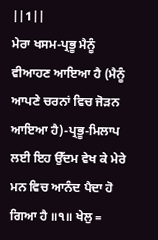||1||
ਮੇਰਾ ਖਸਮ-ਪ੍ਰਭੂ ਮੈਨੂੰ ਵੀਆਹਣ ਆਇਆ ਹੈ (ਮੈਨੂੰ ਆਪਣੇ ਚਰਨਾਂ ਵਿਚ ਜੋੜਨ ਆਇਆ ਹੈ)-ਪ੍ਰਭੂ-ਮਿਲਾਪ ਲਈ ਇਹ ਉੱਦਮ ਵੇਖ ਕੇ ਮੇਰੇ ਮਨ ਵਿਚ ਆਨੰਦ ਪੈਦਾ ਹੋ ਗਿਆ ਹੈ ॥੧॥ ਖੇਲੁ =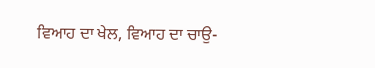ਵਿਆਹ ਦਾ ਖੇਲ, ਵਿਆਹ ਦਾ ਚਾਉ-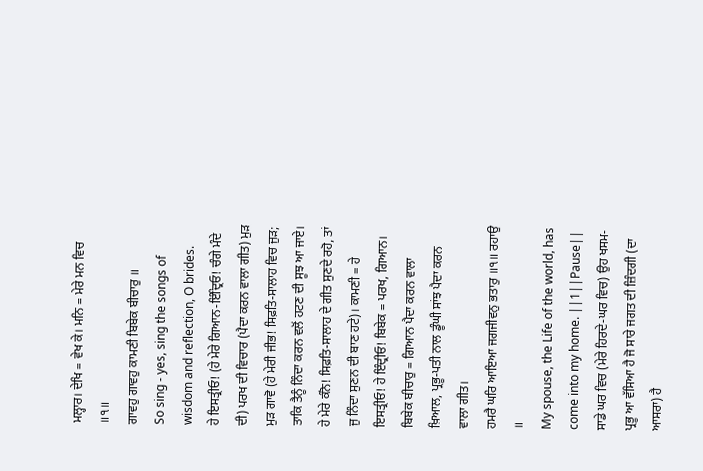ਮਲ੍ਹਾਰ। ਦੇਖਿ = ਵੇਖ ਕੇ। ਮਨਿ = ਮੇਰੇ ਮਨ ਵਿਚ ॥੧॥
ਗਾਵਹੁ ਗਾਵਹੁ ਕਾਮਣੀ ਬਿਬੇਕ ਬੀਚਾਰੁ ॥
So sing - yes, sing the songs of wisdom and reflection, O brides.
ਹੇ ਇਸਤ੍ਰੀਓ! (ਹੇ ਮੇਰੇ ਗਿਆਨ-ਇੰਦ੍ਰਿਓ! ਚੰਗੇ ਮੰਦੇ ਦੀ) ਪਰਖ ਦੀ ਵਿਚਾਰ (ਪੈਦਾ ਕਰਨ ਵਾਲਾ ਗੀਤ) ਮੁੜ ਮੁੜ ਗਾਵੋ (ਹੇ ਮੇਰੀ ਜੀਭ! ਸਿਫ਼ਤਿ-ਸਾਲਾਹ ਵਿਚ ਜੁੜ; ਤਾਕਿ ਤੈਨੂੰ ਨਿੰਦਾ ਕਰਨ ਵਲੋਂ ਹਟਣ ਦੀ ਸੂਝ ਆ ਜਾਏ। ਹੇ ਮੇਰੇ ਕੰਨੋ! ਸਿਫ਼ਤਿ-ਸਾਲਾਹ ਦੇ ਗੀਤ ਸੁਣਦੇ ਰਹੋ, ਤਾਂ ਜੁ ਨਿੰਦਾ ਸੁਣਨ ਦੀ ਬਾਣ ਹਟੇ)। ਕਾਮਣੀ = ਹੇ ਇਸਤ੍ਰੀਓ! ਹੇ ਇੰਦ੍ਰੀਓ! ਬਿਬੇਕ = ਪਰਖ, ਗਿਆਨ। ਬਿਬੇਕ ਬੀਚਾਰੁ = ਗਿਆਨ ਪੈਦਾ ਕਰਨ ਵਾਲਾ ਖ਼ਿਆਲ, ਪ੍ਰਭੂ-ਪਤੀ ਨਾਲ ਡੂੰਘੀ ਸਾਂਝ ਪੈਦਾ ਕਰਨ ਵਾਲਾ ਗੀਤ।
ਹਮਰੈ ਘਰਿ ਆਇਆ ਜਗਜੀਵਨੁ ਭਤਾਰੁ ॥੧॥ ਰਹਾਉ ॥
My spouse, the Life of the world, has come into my home. ||1||Pause||
ਸਾਡੇ ਘਰ ਵਿਚ (ਮੇਰੇ ਹਿਰਦੇ-ਘਰ ਵਿਚ) ਉਹ ਖਸਮ-ਪ੍ਰਭੂ ਆ ਵੱਸਿਆ ਹੈ ਜੋ ਸਾਰੇ ਜਗਤ ਦੀ ਜ਼ਿੰਦਗੀ (ਦਾ ਆਸਰਾ) ਹੈ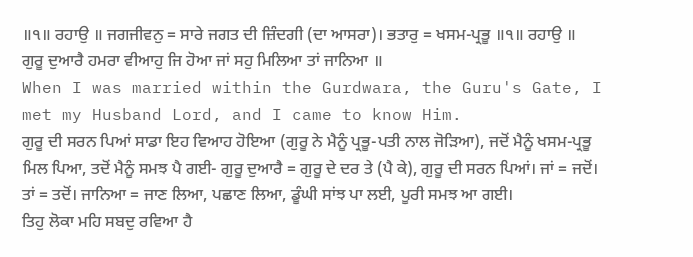॥੧॥ ਰਹਾਉ ॥ ਜਗਜੀਵਨੁ = ਸਾਰੇ ਜਗਤ ਦੀ ਜ਼ਿੰਦਗੀ (ਦਾ ਆਸਰਾ)। ਭਤਾਰੁ = ਖਸਮ-ਪ੍ਰਭੂ ॥੧॥ ਰਹਾਉ ॥
ਗੁਰੂ ਦੁਆਰੈ ਹਮਰਾ ਵੀਆਹੁ ਜਿ ਹੋਆ ਜਾਂ ਸਹੁ ਮਿਲਿਆ ਤਾਂ ਜਾਨਿਆ ॥
When I was married within the Gurdwara, the Guru's Gate, I met my Husband Lord, and I came to know Him.
ਗੁਰੂ ਦੀ ਸਰਨ ਪਿਆਂ ਸਾਡਾ ਇਹ ਵਿਆਹ ਹੋਇਆ (ਗੁਰੂ ਨੇ ਮੈਨੂੰ ਪ੍ਰਭੂ-ਪਤੀ ਨਾਲ ਜੋੜਿਆ), ਜਦੋਂ ਮੈਨੂੰ ਖਸਮ-ਪ੍ਰਭੂ ਮਿਲ ਪਿਆ, ਤਦੋਂ ਮੈਨੂੰ ਸਮਝ ਪੈ ਗਈ- ਗੁਰੂ ਦੁਆਰੈ = ਗੁਰੂ ਦੇ ਦਰ ਤੇ (ਪੈ ਕੇ), ਗੁਰੂ ਦੀ ਸਰਨ ਪਿਆਂ। ਜਾਂ = ਜਦੋਂ। ਤਾਂ = ਤਦੋਂ। ਜਾਨਿਆ = ਜਾਣ ਲਿਆ, ਪਛਾਣ ਲਿਆ, ਡੂੰਘੀ ਸਾਂਝ ਪਾ ਲਈ, ਪੂਰੀ ਸਮਝ ਆ ਗਈ।
ਤਿਹੁ ਲੋਕਾ ਮਹਿ ਸਬਦੁ ਰਵਿਆ ਹੈ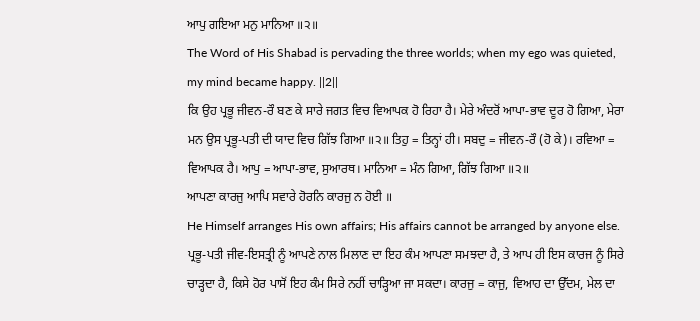ਆਪੁ ਗਇਆ ਮਨੁ ਮਾਨਿਆ ॥੨॥
The Word of His Shabad is pervading the three worlds; when my ego was quieted, my mind became happy. ||2||
ਕਿ ਉਹ ਪ੍ਰਭੂ ਜੀਵਨ-ਰੌ ਬਣ ਕੇ ਸਾਰੇ ਜਗਤ ਵਿਚ ਵਿਆਪਕ ਹੋ ਰਿਹਾ ਹੈ। ਮੇਰੇ ਅੰਦਰੋਂ ਆਪਾ-ਭਾਵ ਦੂਰ ਹੋ ਗਿਆ, ਮੇਰਾ ਮਨ ਉਸ ਪ੍ਰਭੂ-ਪਤੀ ਦੀ ਯਾਦ ਵਿਚ ਗਿੱਝ ਗਿਆ ॥੨॥ ਤਿਹੁ = ਤਿਨ੍ਹਾਂ ਹੀ। ਸਬਦੁ = ਜੀਵਨ-ਰੌ (ਹੋ ਕੇ)। ਰਵਿਆ = ਵਿਆਪਕ ਹੈ। ਆਪੁ = ਆਪਾ-ਭਾਵ, ਸੁਆਰਥ। ਮਾਨਿਆ = ਮੰਨ ਗਿਆ, ਗਿੱਝ ਗਿਆ ॥੨॥
ਆਪਣਾ ਕਾਰਜੁ ਆਪਿ ਸਵਾਰੇ ਹੋਰਨਿ ਕਾਰਜੁ ਨ ਹੋਈ ॥
He Himself arranges His own affairs; His affairs cannot be arranged by anyone else.
ਪ੍ਰਭੂ-ਪਤੀ ਜੀਵ-ਇਸਤ੍ਰੀ ਨੂੰ ਆਪਣੇ ਨਾਲ ਮਿਲਾਣ ਦਾ ਇਹ ਕੰਮ ਆਪਣਾ ਸਮਝਦਾ ਹੈ, ਤੇ ਆਪ ਹੀ ਇਸ ਕਾਰਜ ਨੂੰ ਸਿਰੇ ਚਾੜ੍ਹਦਾ ਹੈ, ਕਿਸੇ ਹੋਰ ਪਾਸੋਂ ਇਹ ਕੰਮ ਸਿਰੇ ਨਹੀਂ ਚਾੜ੍ਹਿਆ ਜਾ ਸਕਦਾ। ਕਾਰਜੁ = ਕਾਜੁ, ਵਿਆਹ ਦਾ ਉੱਦਮ, ਮੇਲ ਦਾ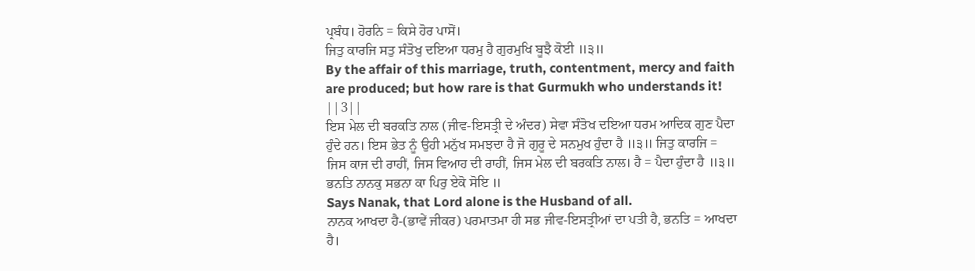ਪ੍ਰਬੰਧ। ਹੋਰਨਿ = ਕਿਸੇ ਹੋਰ ਪਾਸੋਂ।
ਜਿਤੁ ਕਾਰਜਿ ਸਤੁ ਸੰਤੋਖੁ ਦਇਆ ਧਰਮੁ ਹੈ ਗੁਰਮੁਖਿ ਬੂਝੈ ਕੋਈ ॥੩॥
By the affair of this marriage, truth, contentment, mercy and faith are produced; but how rare is that Gurmukh who understands it! ||3||
ਇਸ ਮੇਲ ਦੀ ਬਰਕਤਿ ਨਾਲ (ਜੀਵ-ਇਸਤ੍ਰੀ ਦੇ ਅੰਦਰ) ਸੇਵਾ ਸੰਤੋਖ ਦਇਆ ਧਰਮ ਆਦਿਕ ਗੁਣ ਪੈਦਾ ਹੁੰਦੇ ਹਨ। ਇਸ ਭੇਤ ਨੂੰ ਉਹੀ ਮਨੁੱਖ ਸਮਝਦਾ ਹੈ ਜੋ ਗੁਰੂ ਦੇ ਸਨਮੁਖ ਹੁੰਦਾ ਹੈ ॥੩॥ ਜਿਤੁ ਕਾਰਜਿ = ਜਿਸ ਕਾਜ ਦੀ ਰਾਹੀਂ, ਜਿਸ ਵਿਆਹ ਦੀ ਰਾਹੀਂ, ਜਿਸ ਮੇਲ ਦੀ ਬਰਕਤਿ ਨਾਲ। ਹੈ = ਪੈਦਾ ਹੁੰਦਾ ਹੈ ॥੩॥
ਭਨਤਿ ਨਾਨਕੁ ਸਭਨਾ ਕਾ ਪਿਰੁ ਏਕੋ ਸੋਇ ॥
Says Nanak, that Lord alone is the Husband of all.
ਨਾਨਕ ਆਖਦਾ ਹੈ-(ਭਾਵੇਂ ਜੀਕਰ) ਪਰਮਾਤਮਾ ਹੀ ਸਭ ਜੀਵ-ਇਸਤ੍ਰੀਆਂ ਦਾ ਪਤੀ ਹੈ, ਭਨਤਿ = ਆਖਦਾ ਹੈ।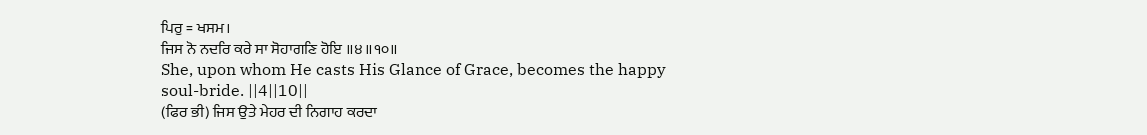ਪਿਰੁ = ਖਸਮ।
ਜਿਸ ਨੋ ਨਦਰਿ ਕਰੇ ਸਾ ਸੋਹਾਗਣਿ ਹੋਇ ॥੪॥੧੦॥
She, upon whom He casts His Glance of Grace, becomes the happy soul-bride. ||4||10||
(ਫਿਰ ਭੀ) ਜਿਸ ਉਤੇ ਮੇਹਰ ਦੀ ਨਿਗਾਹ ਕਰਦਾ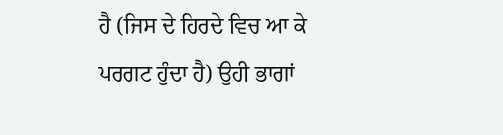ਹੈ (ਜਿਸ ਦੇ ਹਿਰਦੇ ਵਿਚ ਆ ਕੇ ਪਰਗਟ ਹੁੰਦਾ ਹੈ) ਉਹੀ ਭਾਗਾਂ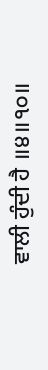ਵਾਲੀ ਹੁੰਦੀ ਹੈ ॥੪॥੧੦॥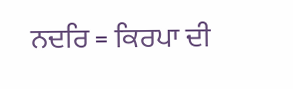ਨਦਰਿ = ਕਿਰਪਾ ਦੀ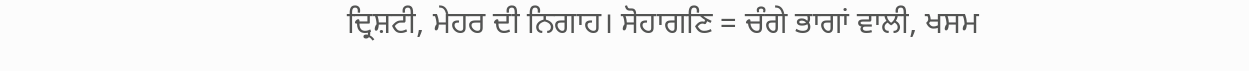ਦ੍ਰਿਸ਼ਟੀ, ਮੇਹਰ ਦੀ ਨਿਗਾਹ। ਸੋਹਾਗਣਿ = ਚੰਗੇ ਭਾਗਾਂ ਵਾਲੀ, ਖਸਮ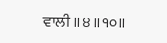ਵਾਲੀ ॥੪॥੧੦॥